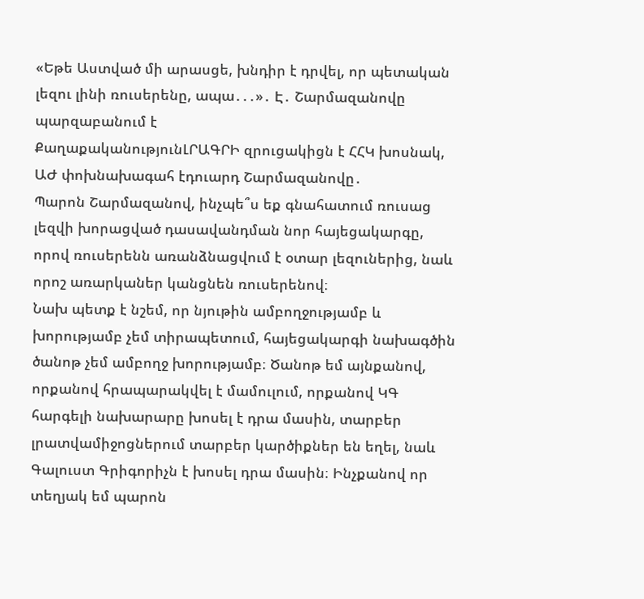«Եթե Աստված մի արասցե, խնդիր է դրվել, որ պետական լեզու լինի ռուսերենը, ապա․․․»․ Է․ Շարմազանովը պարզաբանում է
ՔաղաքականությունԼՐԱԳՐԻ զրուցակիցն է ՀՀԿ խոսնակ, ԱԺ փոխնախագահ էդուարդ Շարմազանովը․
Պարոն Շարմազանով, ինչպե՞ս եք գնահատում ռուսաց լեզվի խորացված դասավանդման նոր հայեցակարգը, որով ռուսերենն առանձնացվում է օտար լեզուներից, նաև որոշ առարկաներ կանցնեն ռուսերենով։
Նախ պետք է նշեմ, որ նյութին ամբողջությամբ և խորությամբ չեմ տիրապետում, հայեցակարգի նախագծին ծանոթ չեմ ամբողջ խորությամբ։ Ծանոթ եմ այնքանով, որքանով հրապարակվել է մամուլում, որքանով ԿԳ հարգելի նախարարը խոսել է դրա մասին, տարբեր լրատվամիջոցներում տարբեր կարծիքներ են եղել, նաև Գալուստ Գրիգորիչն է խոսել դրա մասին։ Ինչքանով որ տեղյակ եմ պարոն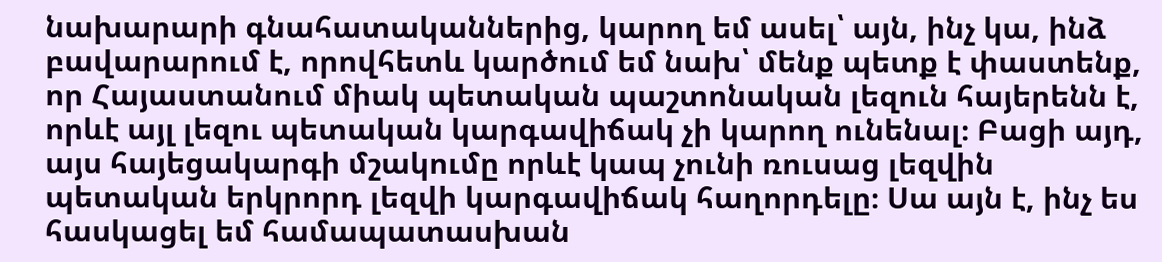նախարարի գնահատականներից, կարող եմ ասել՝ այն, ինչ կա, ինձ բավարարում է, որովհետև կարծում եմ նախ՝ մենք պետք է փաստենք, որ Հայաստանում միակ պետական պաշտոնական լեզուն հայերենն է, որևէ այլ լեզու պետական կարգավիճակ չի կարող ունենալ։ Բացի այդ, այս հայեցակարգի մշակումը որևէ կապ չունի ռուսաց լեզվին պետական երկրորդ լեզվի կարգավիճակ հաղորդելը։ Սա այն է, ինչ ես հասկացել եմ համապատասխան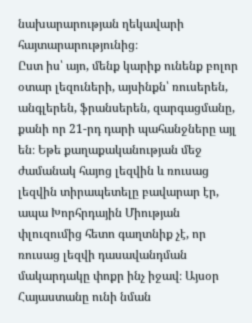նախարարության ղեկավարի հայտարարությունից։
Ըստ իս՝ այո, մենք կարիք ունենք բոլոր օտար լեզուների, այսինքն՝ ռուսերեն, անգլերեն, ֆրանսերեն, զարգացմանը, քանի որ 21-րդ դարի պահանջները այլ են։ Եթե քաղաքականության մեջ ժամանակ հայոց լեզվին և ռուսաց լեզվին տիրապետելը բավարար էր, ապա Խորհրդային Միության փլուզումից հետո գաղտնիք չէ, որ ռուսաց լեզվի դասավանդման մակարդակը փոքր ինչ իջավ։ Այսօր Հայաստանը ունի նման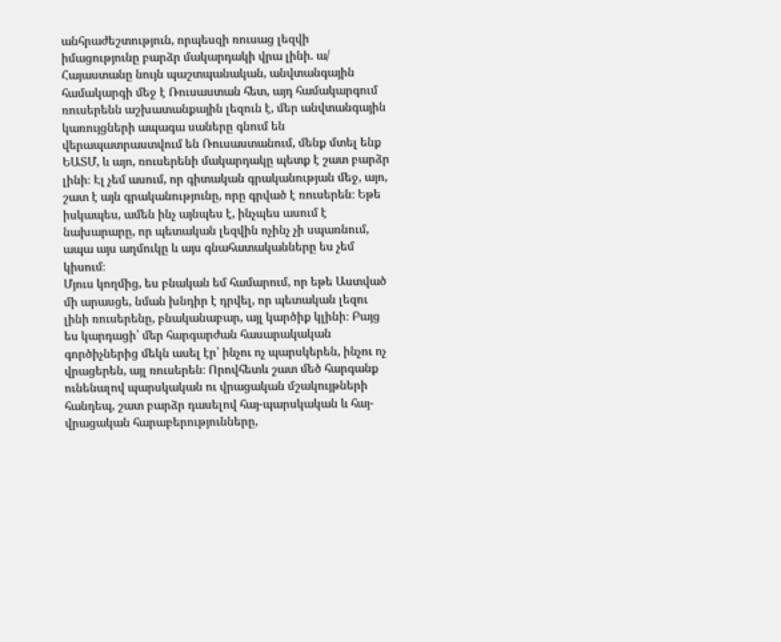անհրաժեշտություն, որպեսզի ռուսաց լեզվի իմացությունը բարձր մակարդակի վրա լինի. ա/ Հայաստանը նույն պաշտպանական, անվտանգային համակարգի մեջ է Ռուսաստան հետ, այդ համակարգում ռուսերենն աշխատանքային լեզուն է, մեր անվտանգային կառույցների ապագա սաները գնում են վերապատրաստվում են Ռուսաստանում, մենք մտել ենք ԵԱՏՄ, և այո, ռուսերենի մակարդակը պետք է շատ բարձր լինի։ Էլ չեմ ասում, որ գիտական գրականության մեջ, այո, շատ է այն գրականությունը, որը գրված է ռուսերեն։ Եթե իսկապես, ամեն ինչ այնպես է, ինչպես ասում է նախարարը, որ պետական լեզվին ոչինչ չի սպառնում, ապա այս աղմուկը և այս գնահատականները ես չեմ կիսում։
Մյուս կողմից, ես բնական եմ համարում, որ եթե Աստված մի արասցե, նման խնդիր է դրվել, որ պետական լեզու լինի ռուսերենը, բնականաբար, այլ կարծիք կլինի։ Բայց ես կարդացի՝ մեր հարգարժան հասարակական գործիչներից մեկն ասել էր՝ ինչու ոչ պարսկերեն, ինչու ոչ վրացերեն, այլ ռուսերեն։ Որովհետև շատ մեծ հարգանք ունենալով պարսկական ու վրացական մշակույթների հանդեպ, շատ բարձր դասելով հայ-պարսկական և հայ-վրացական հարաբերությունները,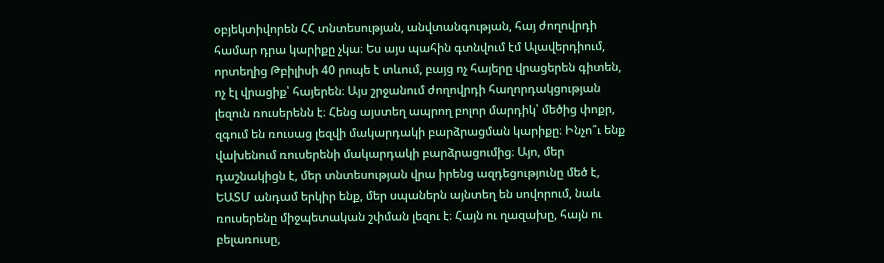օբյեկտիվորեն ՀՀ տնտեսության, անվտանգության, հայ ժողովրդի համար դրա կարիքը չկա։ Ես այս պահին գտնվում էմ Ալավերդիում, որտեղից Թբիլիսի 40 րոպե է տևում, բայց ոչ հայերը վրացերեն գիտեն, ոչ էլ վրացիք՝ հայերեն։ Այս շրջանում ժողովրդի հաղորդակցության լեզուն ռուսերենն է։ Հենց այստեղ ապրող բոլոր մարդիկ՝ մեծից փոքր, զգում են ռուսաց լեզվի մակարդակի բարձրացման կարիքը։ Ինչո՞ւ ենք վախենում ռուսերենի մակարդակի բարձրացումից։ Այո, մեր դաշնակիցն է, մեր տնտեսության վրա իրենց ազդեցությունը մեծ է, ԵԱՏՄ անդամ երկիր ենք, մեր սպաներն այնտեղ են սովորում, նաև ռուսերենը միջպետական շփման լեզու է։ Հայն ու ղազախը, հայն ու բելառուսը,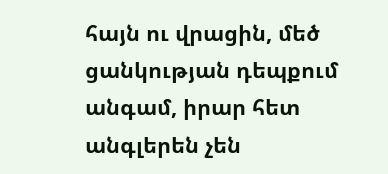հայն ու վրացին, մեծ ցանկության դեպքում անգամ, իրար հետ անգլերեն չեն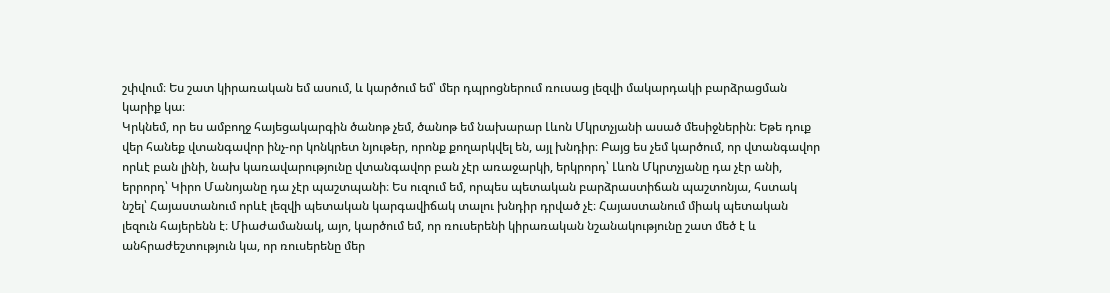շփվում։ Ես շատ կիրառական եմ ասում, և կարծում եմ՝ մեր դպրոցներում ռուսաց լեզվի մակարդակի բարձրացման կարիք կա։
Կրկնեմ, որ ես ամբողջ հայեցակարգին ծանոթ չեմ, ծանոթ եմ նախարար Լևոն Մկրտչյանի ասած մեսիջներին։ Եթե դուք վեր հանեք վտանգավոր ինչ-որ կոնկրետ նյութեր, որոնք քողարկվել են, այլ խնդիր։ Բայց ես չեմ կարծում, որ վտանգավոր որևէ բան լինի, նախ կառավարությունը վտանգավոր բան չէր առաջարկի, երկրորդ՝ Լևոն Մկրտչյանը դա չէր անի, երրորդ՝ Կիրո Մանոյանը դա չէր պաշտպանի։ Ես ուզում եմ, որպես պետական բարձրաստիճան պաշտոնյա, հստակ նշել՝ Հայաստանում որևէ լեզվի պետական կարգավիճակ տալու խնդիր դրված չէ։ Հայաստանում միակ պետական լեզուն հայերենն է։ Միաժամանակ, այո, կարծում եմ, որ ռուսերենի կիրառական նշանակությունը շատ մեծ է և անհրաժեշտություն կա, որ ռուսերենը մեր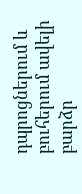դպրոցներում և բուհերում ավելի բարձր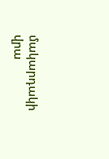մակարդակի վրա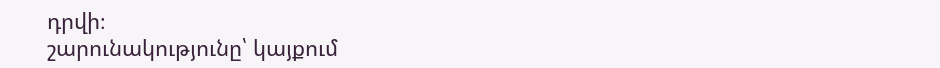դրվի։
շարունակությունը՝ կայքում